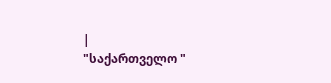|
"საქართველო "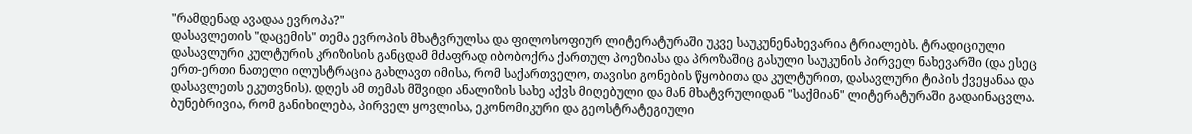"რამდენად ავადაა ევროპა?"
დასავლეთის "დაცემის" თემა ევროპის მხატვრულსა და ფილოსოფიურ ლიტერატურაში უკვე საუკუნენახევარია ტრიალებს. ტრადიციული დასავლური კულტურის კრიზისის განცდამ მძაფრად იბობოქრა ქართულ პოეზიასა და პროზაშიც გასული საუკუნის პირველ ნახევარში (და ესეც ერთ-ერთი ნათელი ილუსტრაცია გახლავთ იმისა, რომ საქართველო, თავისი გონების წყობითა და კულტურით, დასავლური ტიპის ქვეყანაა და დასავლეთს ეკუთვნის). დღეს ამ თემას მშვიდი ანალიზის სახე აქვს მიღებული და მან მხატვრულიდან "საქმიან" ლიტერატურაში გადაინაცვლა. ბუნებრივია, რომ განიხილება, პირველ ყოვლისა, ეკონომიკური და გეოსტრატეგიული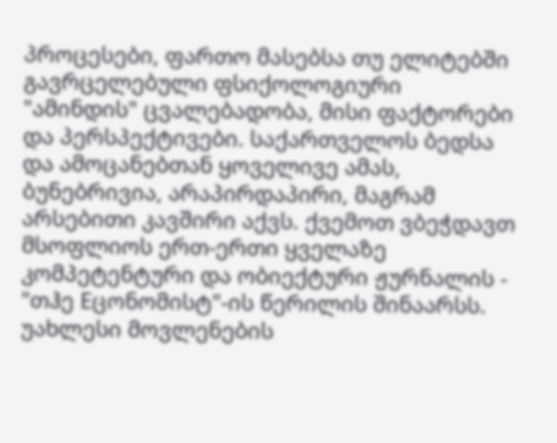პროცესები, ფართო მასებსა თუ ელიტებში გავრცელებული ფსიქოლოგიური "ამინდის" ცვალებადობა, მისი ფაქტორები და პერსპექტივები. საქართველოს ბედსა და ამოცანებთან ყოველივე ამას, ბუნებრივია, არაპირდაპირი, მაგრამ არსებითი კავშირი აქვს. ქვემოთ ვბეჭდავთ მსოფლიოს ერთ-ერთი ყველაზე კომპეტენტური და ობიექტური ჟურნალის - "თჰე Eცონომისტ"-ის წერილის შინაარსს.
უახლესი მოვლენების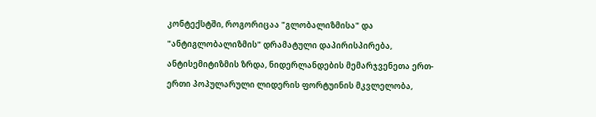კონტექსტში, როგორიცაა "გლობალიზმისა" და "ანტიგლობალიზმის" დრამატული დაპირისპირება, ანტისემიტიზმის ზრდა, ნიდერლანდების მემარჯვენეთა ერთ-ერთი პოპულარული ლიდერის ფორტუინის მკვლელობა,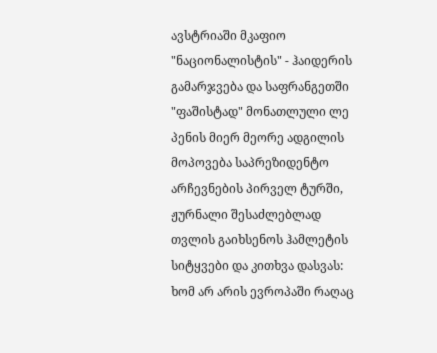ავსტრიაში მკაფიო "ნაციონალისტის" - ჰაიდერის გამარჯვება და საფრანგეთში "ფაშისტად" მონათლული ლე პენის მიერ მეორე ადგილის მოპოვება საპრეზიდენტო არჩევნების პირველ ტურში, ჟურნალი შესაძლებლად თვლის გაიხსენოს ჰამლეტის სიტყვები და კითხვა დასვას: ხომ არ არის ევროპაში რაღაც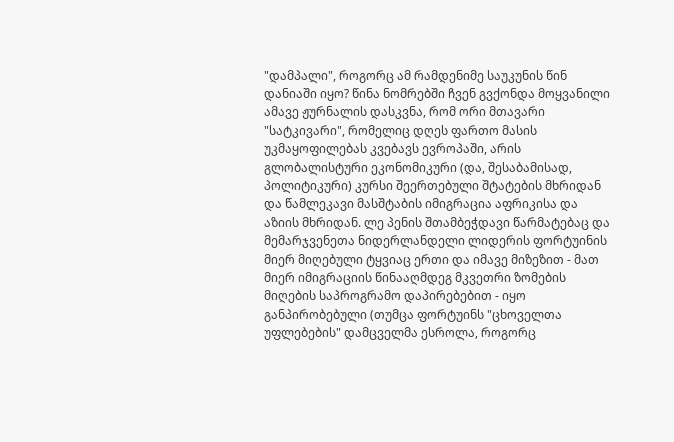"დამპალი", როგორც ამ რამდენიმე საუკუნის წინ დანიაში იყო? წინა ნომრებში ჩვენ გვქონდა მოყვანილი ამავე ჟურნალის დასკვნა, რომ ორი მთავარი "სატკივარი", რომელიც დღეს ფართო მასის უკმაყოფილებას კვებავს ევროპაში, არის გლობალისტური ეკონომიკური (და, შესაბამისად, პოლიტიკური) კურსი შეერთებული შტატების მხრიდან და წამლეკავი მასშტაბის იმიგრაცია აფრიკისა და აზიის მხრიდან. ლე პენის შთამბეჭდავი წარმატებაც და მემარჯვენეთა ნიდერლანდელი ლიდერის ფორტუინის მიერ მიღებული ტყვიაც ერთი და იმავე მიზეზით - მათ მიერ იმიგრაციის წინააღმდეგ მკვეთრი ზომების მიღების საპროგრამო დაპირებებით - იყო განპირობებული (თუმცა ფორტუინს "ცხოველთა უფლებების" დამცველმა ესროლა, როგორც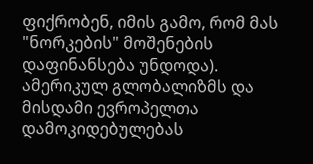ფიქრობენ, იმის გამო, რომ მას "ნორკების" მოშენების დაფინანსება უნდოდა). ამერიკულ გლობალიზმს და მისდამი ევროპელთა დამოკიდებულებას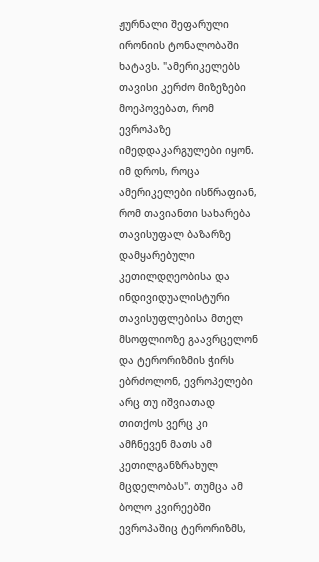ჟურნალი შეფარული ირონიის ტონალობაში ხატავს. "ამერიკელებს თავისი კერძო მიზეზები მოეპოვებათ, რომ ევროპაზე იმედდაკარგულები იყონ. იმ დროს, როცა ამერიკელები ისწრაფიან, რომ თავიანთი სახარება თავისუფალ ბაზარზე დამყარებული კეთილდღეობისა და ინდივიდუალისტური თავისუფლებისა მთელ მსოფლიოზე გაავრცელონ და ტერორიზმის ჭირს ებრძოლონ, ევროპელები არც თუ იშვიათად თითქოს ვერც კი ამჩნევენ მათს ამ კეთილგანზრახულ მცდელობას". თუმცა ამ ბოლო კვირეებში ევროპაშიც ტერორიზმს,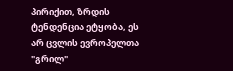პირიქით, ზრდის ტენდენცია ეტყობა, ეს არ ცვლის ევროპელთა "გრილ"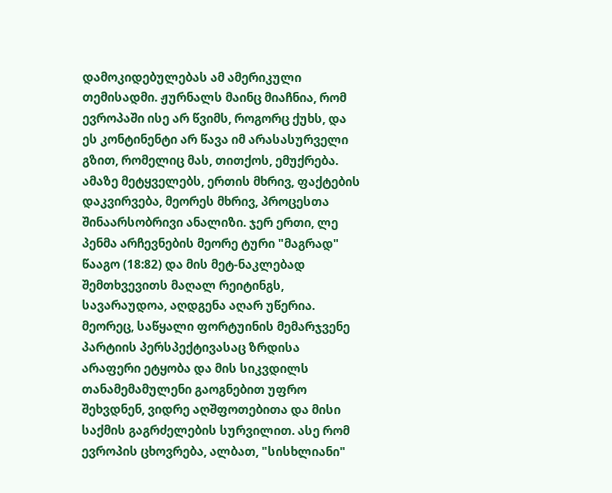დამოკიდებულებას ამ ამერიკული თემისადმი. ჟურნალს მაინც მიაჩნია, რომ ევროპაში ისე არ წვიმს, როგორც ქუხს, და ეს კონტინენტი არ წავა იმ არასასურველი გზით, რომელიც მას, თითქოს, ემუქრება. ამაზე მეტყველებს, ერთის მხრივ, ფაქტების დაკვირვება, მეორეს მხრივ, პროცესთა შინაარსობრივი ანალიზი. ჯერ ერთი, ლე პენმა არჩევნების მეორე ტური "მაგრად" წააგო (18:82) და მის მეტ-ნაკლებად შემთხვევითს მაღალ რეიტინგს, სავარაუდოა, აღდგენა აღარ უწერია. მეორეც, საწყალი ფორტუინის მემარჯვენე პარტიის პერსპექტივასაც ზრდისა არაფერი ეტყობა და მის სიკვდილს თანამემამულენი გაოგნებით უფრო შეხვდნენ, ვიდრე აღშფოთებითა და მისი საქმის გაგრძელების სურვილით. ასე რომ ევროპის ცხოვრება, ალბათ, "სისხლიანი"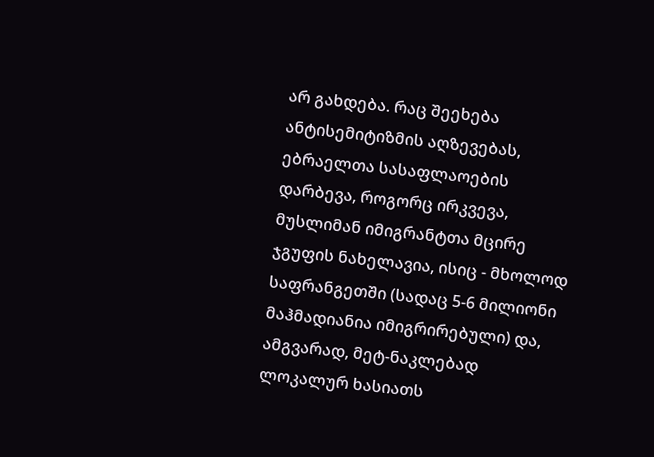არ გახდება. რაც შეეხება ანტისემიტიზმის აღზევებას, ებრაელთა სასაფლაოების დარბევა, როგორც ირკვევა, მუსლიმან იმიგრანტთა მცირე ჯგუფის ნახელავია, ისიც - მხოლოდ საფრანგეთში (სადაც 5-6 მილიონი მაჰმადიანია იმიგრირებული) და, ამგვარად, მეტ-ნაკლებად ლოკალურ ხასიათს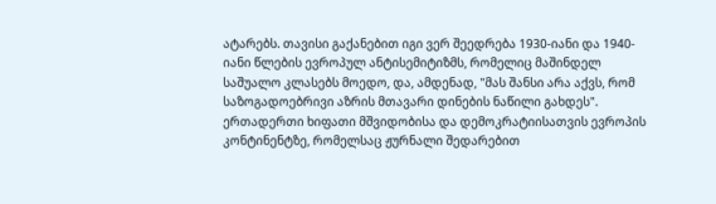ატარებს. თავისი გაქანებით იგი ვერ შეედრება 1930-იანი და 1940-იანი წლების ევროპულ ანტისემიტიზმს, რომელიც მაშინდელ საშუალო კლასებს მოედო, და, ამდენად, "მას შანსი არა აქვს, რომ საზოგადოებრივი აზრის მთავარი დინების ნაწილი გახდეს". ერთადერთი ხიფათი მშვიდობისა და დემოკრატიისათვის ევროპის კონტინენტზე, რომელსაც ჟურნალი შედარებით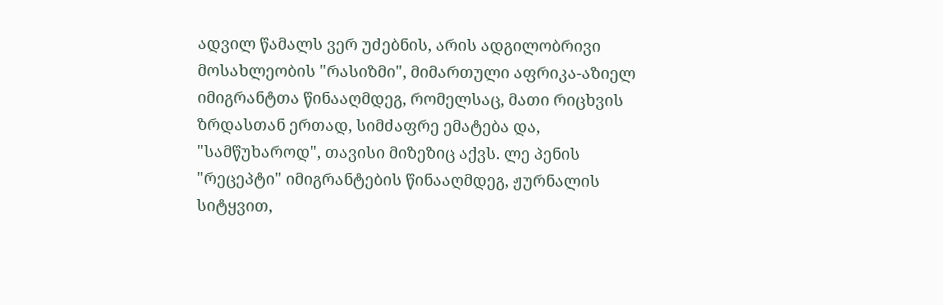ადვილ წამალს ვერ უძებნის, არის ადგილობრივი მოსახლეობის "რასიზმი", მიმართული აფრიკა-აზიელ იმიგრანტთა წინააღმდეგ, რომელსაც, მათი რიცხვის ზრდასთან ერთად, სიმძაფრე ემატება და, "სამწუხაროდ", თავისი მიზეზიც აქვს. ლე პენის "რეცეპტი" იმიგრანტების წინააღმდეგ, ჟურნალის სიტყვით,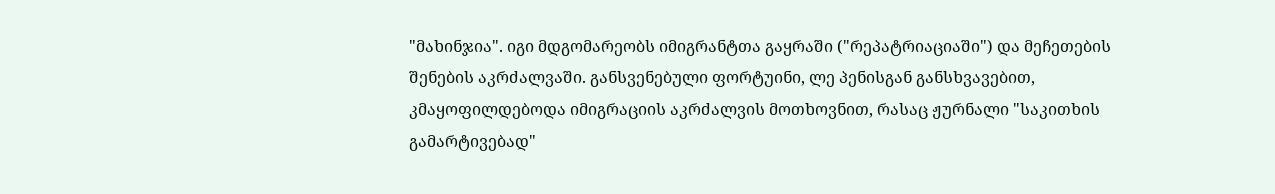"მახინჯია". იგი მდგომარეობს იმიგრანტთა გაყრაში ("რეპატრიაციაში") და მეჩეთების შენების აკრძალვაში. განსვენებული ფორტუინი, ლე პენისგან განსხვავებით, კმაყოფილდებოდა იმიგრაციის აკრძალვის მოთხოვნით, რასაც ჟურნალი "საკითხის გამარტივებად"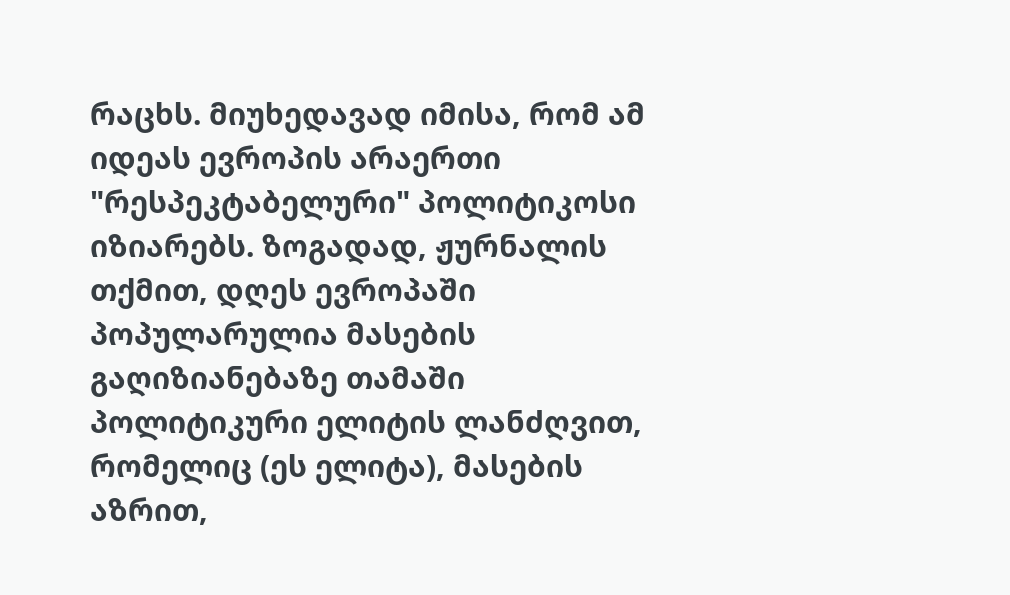რაცხს. მიუხედავად იმისა, რომ ამ იდეას ევროპის არაერთი "რესპეკტაბელური" პოლიტიკოსი იზიარებს. ზოგადად, ჟურნალის თქმით, დღეს ევროპაში პოპულარულია მასების გაღიზიანებაზე თამაში პოლიტიკური ელიტის ლანძღვით, რომელიც (ეს ელიტა), მასების აზრით,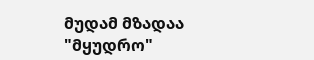მუდამ მზადაა "მყუდრო"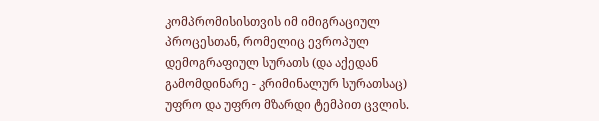კომპრომისისთვის იმ იმიგრაციულ პროცესთან, რომელიც ევროპულ დემოგრაფიულ სურათს (და აქედან გამომდინარე - კრიმინალურ სურათსაც) უფრო და უფრო მზარდი ტემპით ცვლის.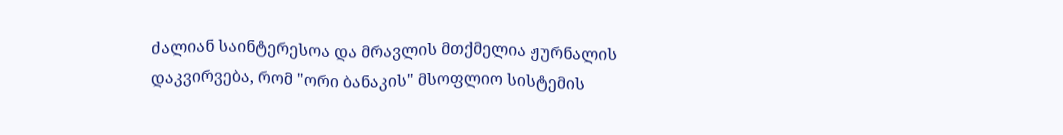ძალიან საინტერესოა და მრავლის მთქმელია ჟურნალის დაკვირვება, რომ "ორი ბანაკის" მსოფლიო სისტემის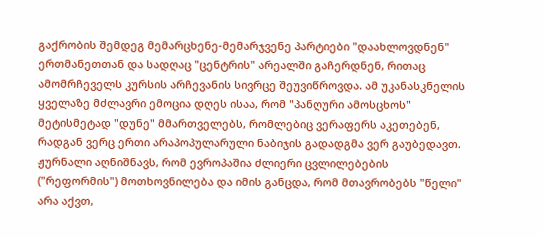გაქრობის შემდეგ მემარცხენე-მემარჯვენე პარტიები "დაახლოვდნენ" ერთმანეთთან და სადღაც "ცენტრის" არეალში გაჩერდნენ, რითაც ამომრჩეველს კურსის არჩევანის სივრცე შეუვიწროვდა. ამ უკანასკნელის ყველაზე მძლავრი ემოცია დღეს ისაა, რომ "პანღური ამოსცხოს" მეტისმეტად "დუნე" მმართველებს, რომლებიც ვერაფერს აკეთებენ, რადგან ვერც ერთი არაპოპულარული ნაბიჯის გადადგმა ვერ გაუბედავთ. ჟურნალი აღნიშნავს, რომ ევროპაშია ძლიერი ცვლილებების ("რეფორმის") მოთხოვნილება და იმის განცდა, რომ მთავრობებს "წელი" არა აქვთ,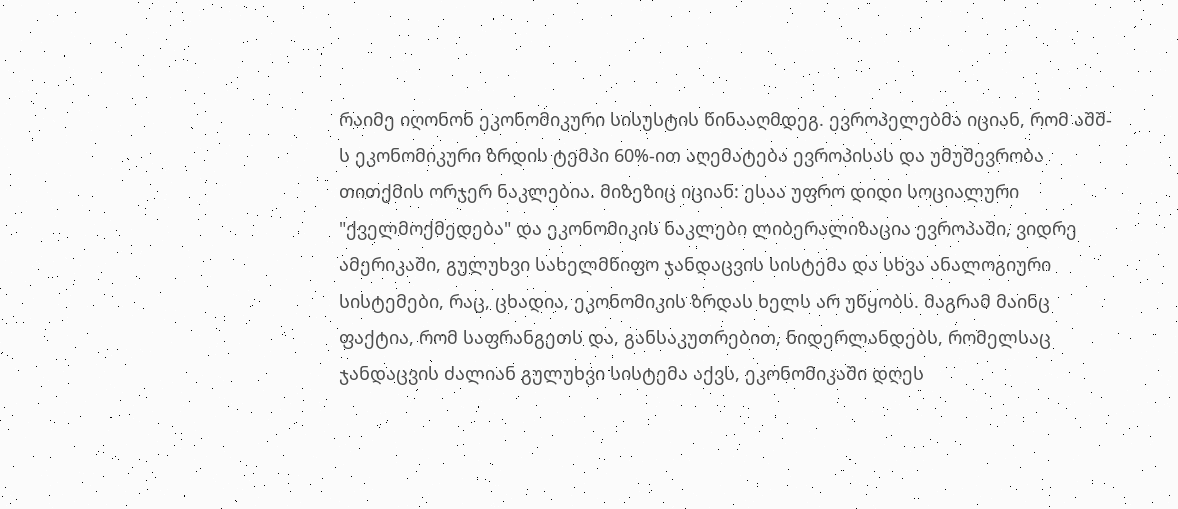რაიმე იღონონ ეკონომიკური სისუსტის წინააღმდეგ. ევროპელებმა იციან, რომ აშშ-ს ეკონომიკური ზრდის ტემპი 60%-ით აღემატება ევროპისას და უმუშევრობა თითქმის ორჯერ ნაკლებია. მიზეზიც იციან: ესაა უფრო დიდი სოციალური "ქველმოქმედება" და ეკონომიკის ნაკლები ლიბერალიზაცია ევროპაში, ვიდრე ამერიკაში, გულუხვი სახელმწიფო ჯანდაცვის სისტემა და სხვა ანალოგიური სისტემები, რაც, ცხადია, ეკონომიკის ზრდას ხელს არ უწყობს. მაგრამ მაინც ფაქტია, რომ საფრანგეთს და, განსაკუთრებით, ნიდერლანდებს, რომელსაც ჯანდაცვის ძალიან გულუხვი სისტემა აქვს, ეკონომიკაში დღეს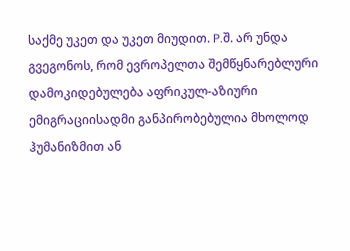საქმე უკეთ და უკეთ მიუდით. P.შ. არ უნდა გვეგონოს, რომ ევროპელთა შემწყნარებლური დამოკიდებულება აფრიკულ-აზიური ემიგრაციისადმი განპირობებულია მხოლოდ ჰუმანიზმით ან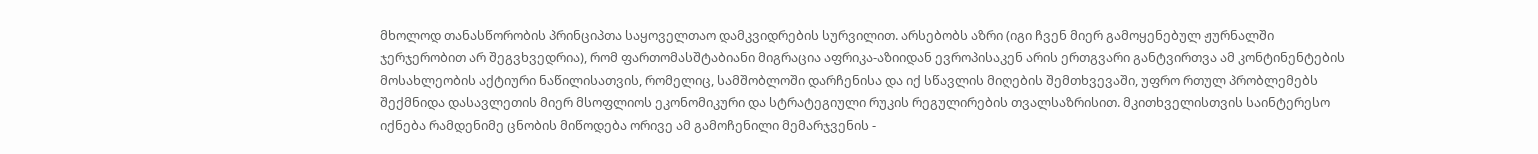მხოლოდ თანასწორობის პრინციპთა საყოველთაო დამკვიდრების სურვილით. არსებობს აზრი (იგი ჩვენ მიერ გამოყენებულ ჟურნალში ჯერჯერობით არ შეგვხვედრია), რომ ფართომასშტაბიანი მიგრაცია აფრიკა-აზიიდან ევროპისაკენ არის ერთგვარი განტვირთვა ამ კონტინენტების მოსახლეობის აქტიური ნაწილისათვის, რომელიც, სამშობლოში დარჩენისა და იქ სწავლის მიღების შემთხვევაში, უფრო რთულ პრობლემებს შექმნიდა დასავლეთის მიერ მსოფლიოს ეკონომიკური და სტრატეგიული რუკის რეგულირების თვალსაზრისით. მკითხველისთვის საინტერესო იქნება რამდენიმე ცნობის მიწოდება ორივე ამ გამოჩენილი მემარჯვენის -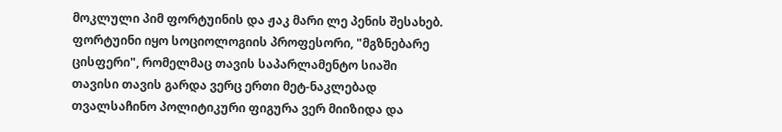მოკლული პიმ ფორტუინის და ჟაკ მარი ლე პენის შესახებ. ფორტუინი იყო სოციოლოგიის პროფესორი, "მგზნებარე ცისფერი", რომელმაც თავის საპარლამენტო სიაში თავისი თავის გარდა ვერც ერთი მეტ-ნაკლებად თვალსაჩინო პოლიტიკური ფიგურა ვერ მიიზიდა და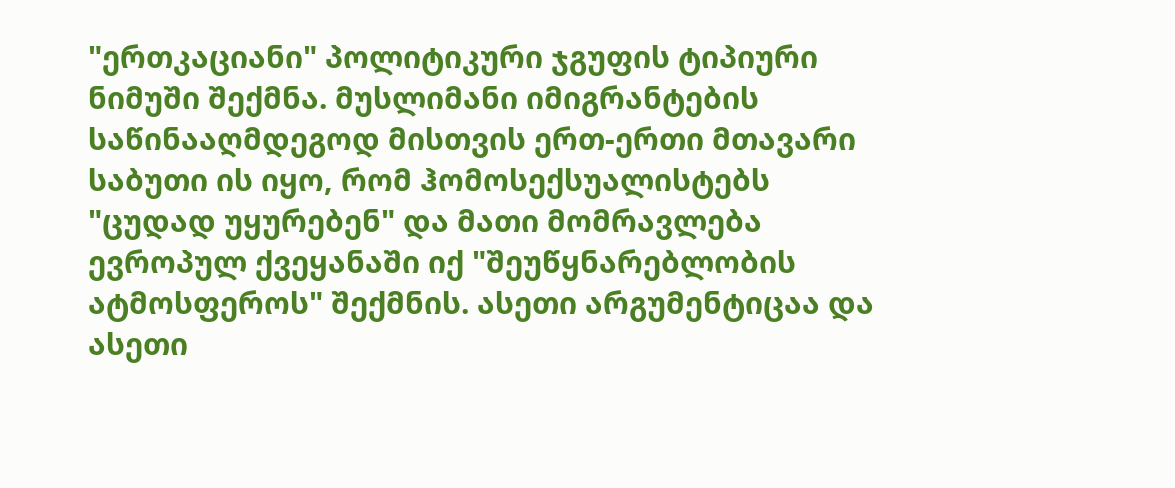"ერთკაციანი" პოლიტიკური ჯგუფის ტიპიური ნიმუში შექმნა. მუსლიმანი იმიგრანტების საწინააღმდეგოდ მისთვის ერთ-ერთი მთავარი საბუთი ის იყო, რომ ჰომოსექსუალისტებს "ცუდად უყურებენ" და მათი მომრავლება ევროპულ ქვეყანაში იქ "შეუწყნარებლობის ატმოსფეროს" შექმნის. ასეთი არგუმენტიცაა და ასეთი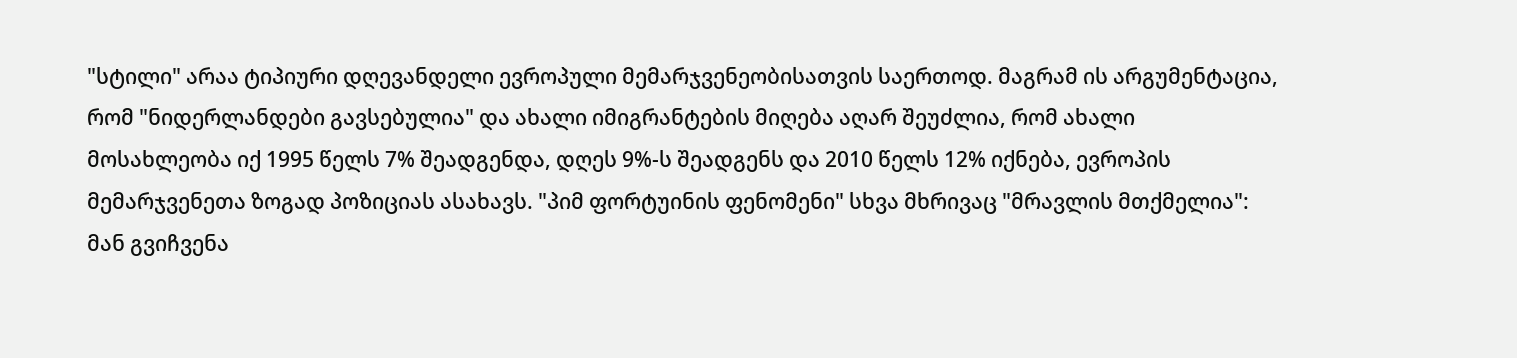"სტილი" არაა ტიპიური დღევანდელი ევროპული მემარჯვენეობისათვის საერთოდ. მაგრამ ის არგუმენტაცია, რომ "ნიდერლანდები გავსებულია" და ახალი იმიგრანტების მიღება აღარ შეუძლია, რომ ახალი მოსახლეობა იქ 1995 წელს 7% შეადგენდა, დღეს 9%-ს შეადგენს და 2010 წელს 12% იქნება, ევროპის მემარჯვენეთა ზოგად პოზიციას ასახავს. "პიმ ფორტუინის ფენომენი" სხვა მხრივაც "მრავლის მთქმელია": მან გვიჩვენა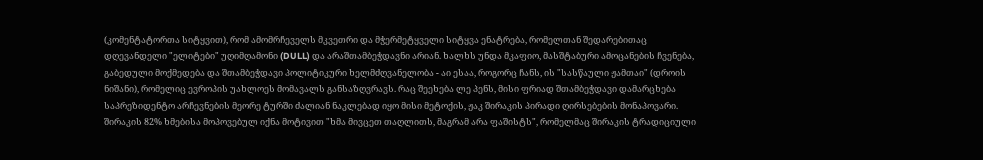(კომენტატორთა სიტყვით), რომ ამომრჩეველს მკვეთრი და მჭერმეტყველი სიტყვა ენატრება, რომელთან შედარებითაც დღევანდელი "ელიტები" უღიმღამონი (DULL) და არაშთამბეჭდავნი არიან. ხალხს უნდა მკაფიო, მასშტაბური ამოცანების ჩვენება, გაბედული მოქმედება და შთამბეჭდავი პოლიტიკური ხელმძღვანელობა - აი ესაა, როგორც ჩანს, ის "სასწაული ჟამთაი" (დროის ნიშანი), რომელიც ევროპის უახლოეს მომავალს განსაზღვრავს. რაც შეეხება ლე პენს, მისი ფრიად შთამბეჭდავი დამარცხება საპრეზიდენტო არჩევნების მეორე ტურში ძალიან ნაკლებად იყო მისი მეტოქის, ჟაკ შირაკის პირადი ღირსებების მონაპოვარი. შირაკის 82% ხმებისა მოპოვებულ იქნა მოტივით "ხმა მივცეთ თაღლითს, მაგრამ არა ფაშისტს", რომელმაც შირაკის ტრადიციული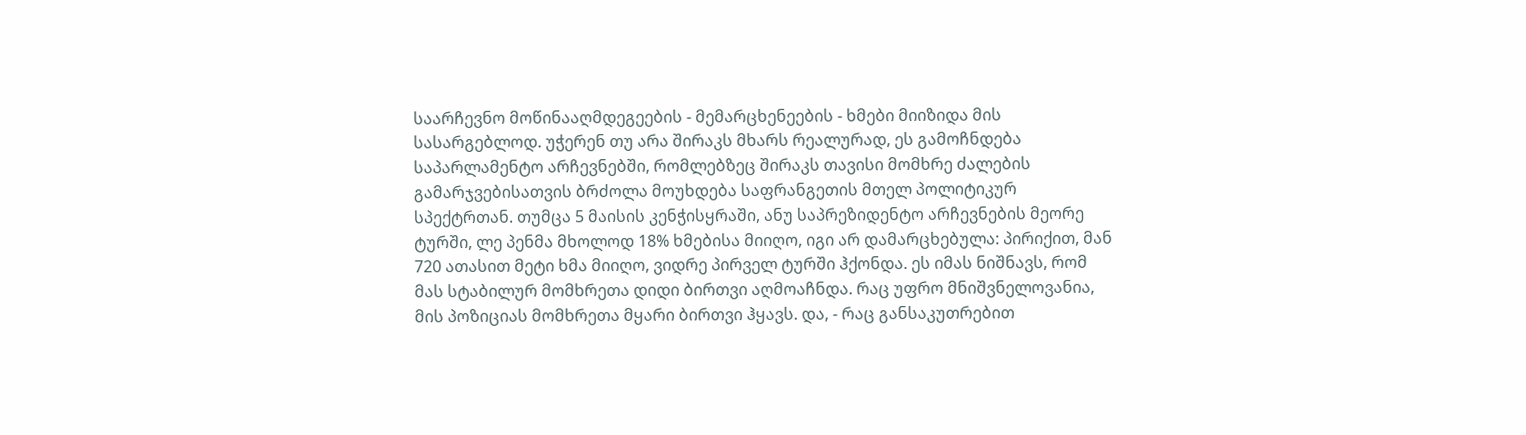საარჩევნო მოწინააღმდეგეების - მემარცხენეების - ხმები მიიზიდა მის სასარგებლოდ. უჭერენ თუ არა შირაკს მხარს რეალურად, ეს გამოჩნდება საპარლამენტო არჩევნებში, რომლებზეც შირაკს თავისი მომხრე ძალების გამარჯვებისათვის ბრძოლა მოუხდება საფრანგეთის მთელ პოლიტიკურ სპექტრთან. თუმცა 5 მაისის კენჭისყრაში, ანუ საპრეზიდენტო არჩევნების მეორე ტურში, ლე პენმა მხოლოდ 18% ხმებისა მიიღო, იგი არ დამარცხებულა: პირიქით, მან 720 ათასით მეტი ხმა მიიღო, ვიდრე პირველ ტურში ჰქონდა. ეს იმას ნიშნავს, რომ მას სტაბილურ მომხრეთა დიდი ბირთვი აღმოაჩნდა. რაც უფრო მნიშვნელოვანია, მის პოზიციას მომხრეთა მყარი ბირთვი ჰყავს. და, - რაც განსაკუთრებით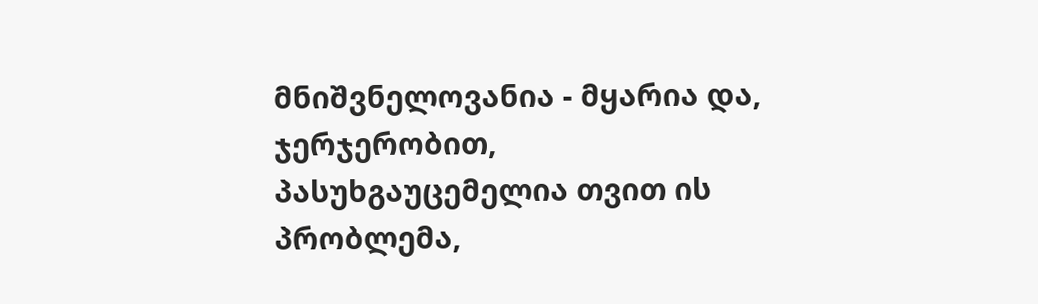მნიშვნელოვანია - მყარია და, ჯერჯერობით, პასუხგაუცემელია თვით ის პრობლემა,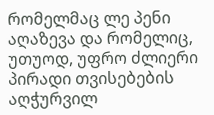რომელმაც ლე პენი აღაზევა და რომელიც, უთუოდ, უფრო ძლიერი პირადი თვისებების აღჭურვილ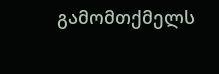გამომთქმელს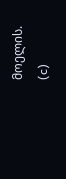მოელის.
(c)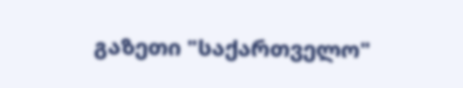გაზეთი "საქართველო"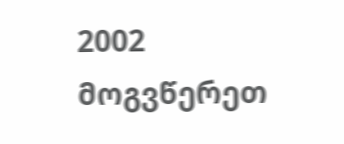2002 მოგვწერეთ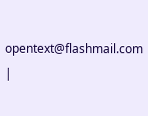opentext@flashmail.com |